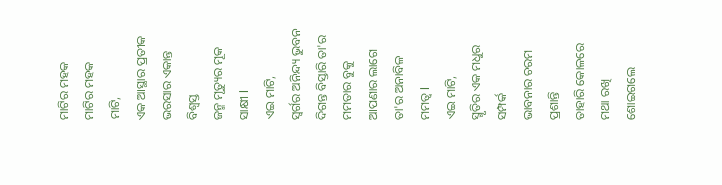ମାଟିର ମହକ
ମାଟିର ମହକ
ମାଟି,
ଏକ ଆସ୍ଥାର ପ୍ରତୀକ
ଭରସାର ଏକାନ୍ତ ବିଶ୍ୱସ୍ତ
ଜନ୍ମ ମୃତ୍ୟୁର ମୂକ ସାକ୍ଷୀ l
ଏଇ ମାଟି,
ସ୍ୱର୍ଗର ଅନିନ୍ଦ୍ୟ ଭୁବନ
ଦିଗନ୍ତ ବିସ୍ତାରି ତା'ର ମମତାର ବୁକୁ
ଆପଣାର ଲାଗେ ତା'ର ଅନାବିଳ ମମତ୍ୱ l
ଏଇ ମାଟି,
ସ୍ମୃତିର ଏକ ମଧୁର ସମ୍ପର୍କ
ଭାବନାର ଚରମ ପ୍ରଶାନ୍ତି
ତାହାରି କୋଳରେ ମଥା ରଖି ଶୋଇଗଲେ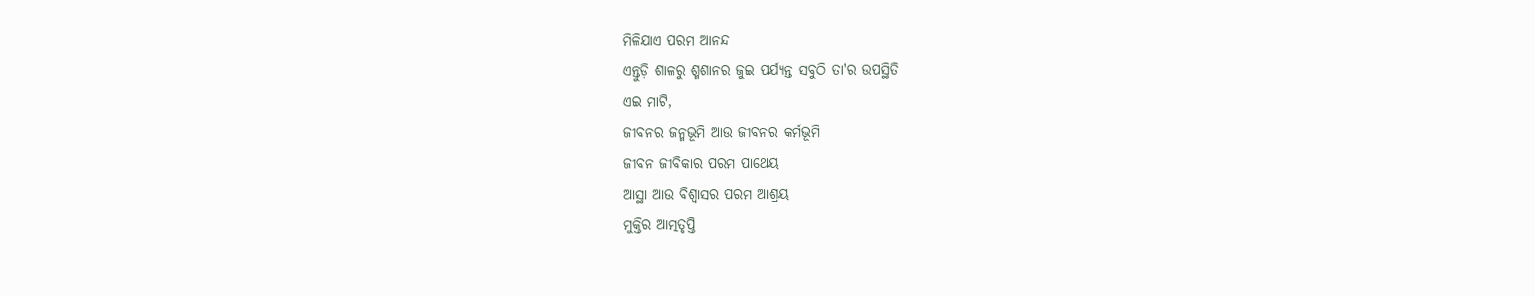ମିଳିଯାଏ ପରମ ଆନନ୍ଦ
ଏନ୍ତୁଡ଼ି ଶାଳରୁ ଶ୍ମଶାନର ଜୁଇ ପର୍ଯ୍ୟନ୍ତ ସବୁଠି ତା'ର ଉପସ୍ଥିତି
ଏଇ ମାଟି,
ଜୀବନର ଜନ୍ମଭୂମି ଆଉ ଜୀବନର କର୍ମଭୂମି
ଜୀବନ ଜୀବିକାର ପରମ ପାଥେୟ
ଆସ୍ଥା ଆଉ ବିଶ୍ୱାସର ପରମ ଆଶ୍ରୟ
ମୁକ୍ତିର ଆତ୍ମତୃପ୍ତି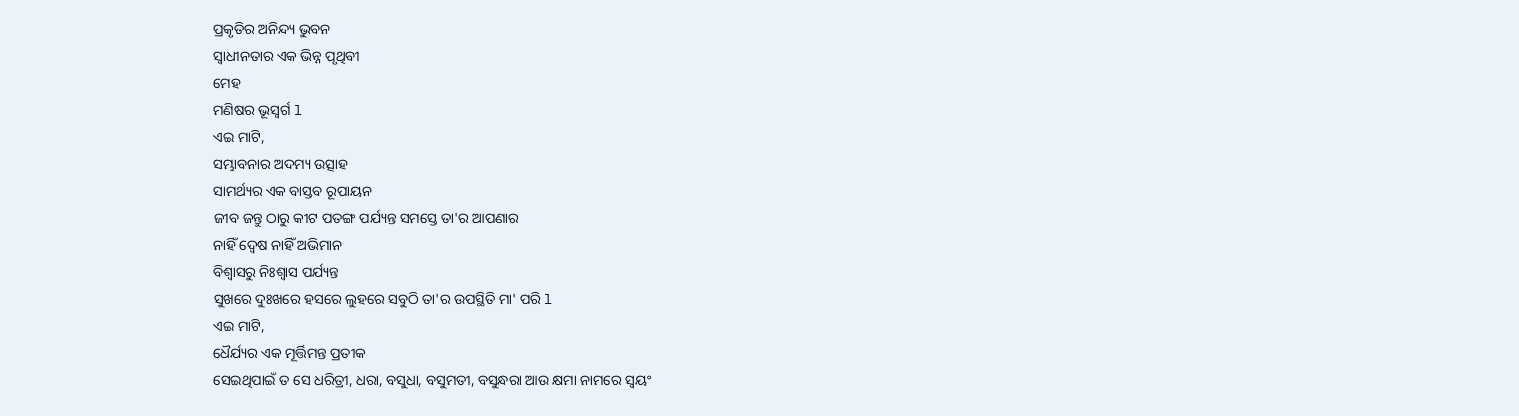ପ୍ରକୃତିର ଅନିନ୍ଦ୍ୟ ଭୁବନ
ସ୍ୱାଧୀନତାର ଏକ ଭିନ୍ନ ପୃଥିବୀ
ମେହ
ମଣିଷର ଭୂସ୍ବର୍ଗ l
ଏଇ ମାଟି,
ସମ୍ଭାବନାର ଅଦମ୍ୟ ଉତ୍ସାହ
ସାମର୍ଥ୍ୟର ଏକ ବାସ୍ତବ ରୂପାୟନ
ଜୀବ ଜନ୍ତୁ ଠାରୁ କୀଟ ପତଙ୍ଗ ପର୍ଯ୍ୟନ୍ତ ସମସ୍ତେ ତା'ର ଆପଣାର
ନାହିଁ ଦ୍ୱେଷ ନାହିଁ ଅଭିମାନ
ବିଶ୍ୱାସରୁ ନିଃଶ୍ୱାସ ପର୍ଯ୍ୟନ୍ତ
ସୁଖରେ ଦୁଃଖରେ ହସରେ ଲୁହରେ ସବୁଠି ତା'ର ଉପସ୍ଥିତି ମା' ପରି l
ଏଇ ମାଟି,
ଧୈର୍ଯ୍ୟର ଏକ ମୂର୍ତ୍ତିମନ୍ତ ପ୍ରତୀକ
ସେଇଥିପାଇଁ ତ ସେ ଧରିତ୍ରୀ, ଧରା, ବସୁଧା, ବସୁମତୀ, ବସୁନ୍ଧରା ଆଉ କ୍ଷମା ନାମରେ ସ୍ୱୟଂ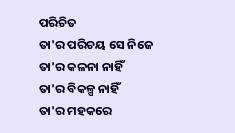ପରିଚିତ
ତା'ର ପରିଚୟ ସେ ନିଜେ
ତା'ର କଳନା ନାହିଁ
ତା'ର ବିକଳ୍ପ ନାହିଁ
ତା'ର ମହକରେ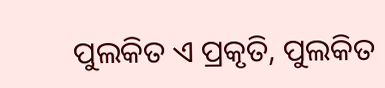ପୁଲକିତ ଏ ପ୍ରକୃତି, ପୁଲକିତ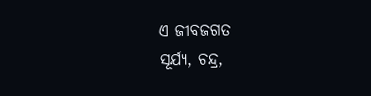ଏ ଜୀବଜଗତ
ସୂର୍ଯ୍ୟ, ଚନ୍ଦ୍ର,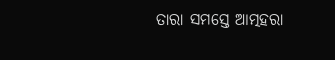ତାରା ସମସ୍ତେ ଆତ୍ମହରା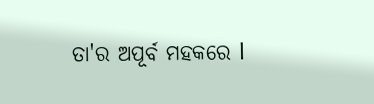ତା'ର ଅପୂର୍ବ ମହକରେ l